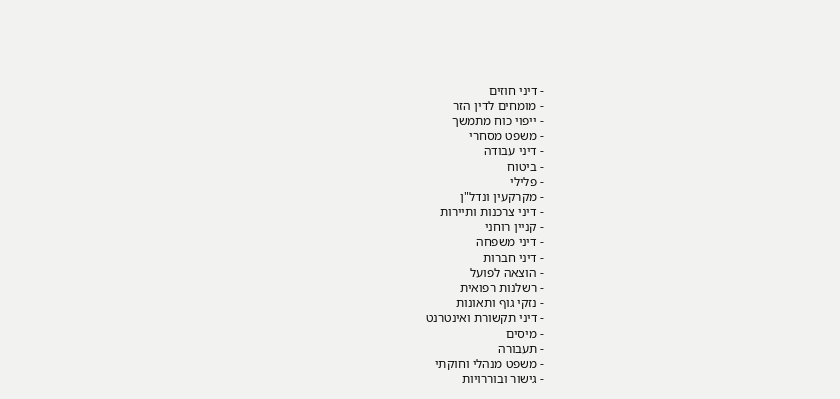- דיני חוזים
- מומחים לדין הזר
- ייפוי כוח מתמשך
- משפט מסחרי
- דיני עבודה
- ביטוח
- פלילי
- מקרקעין ונדל"ן
- דיני צרכנות ותיירות
- קניין רוחני
- דיני משפחה
- דיני חברות
- הוצאה לפועל
- רשלנות רפואית
- נזקי גוף ותאונות
- דיני תקשורת ואינטרנט
- מיסים
- תעבורה
- משפט מנהלי וחוקתי
- גישור ובוררויות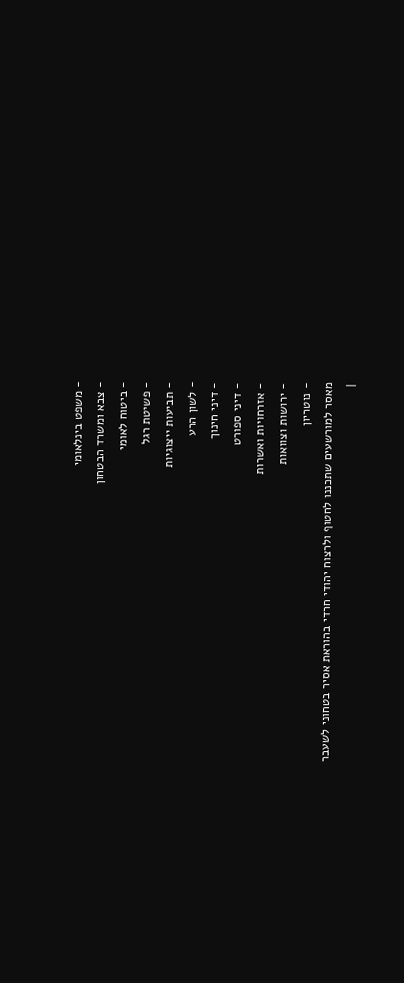- משפט בינלאומי
- צבא ומשרד הבטחון
- ביטוח לאומי
- פשיטת רגל
- תביעות ייצוגיות
- לשון הרע
- דיני חינוך
- דיני ספורט
- אזרחויות ואשרות
- ירושות וצוואות
- נוטריון
מאסר למורשעים שתכננו לחטוף ולרצוח יהודי חרדי בהוראת אסיר בטחוני לשעבר
|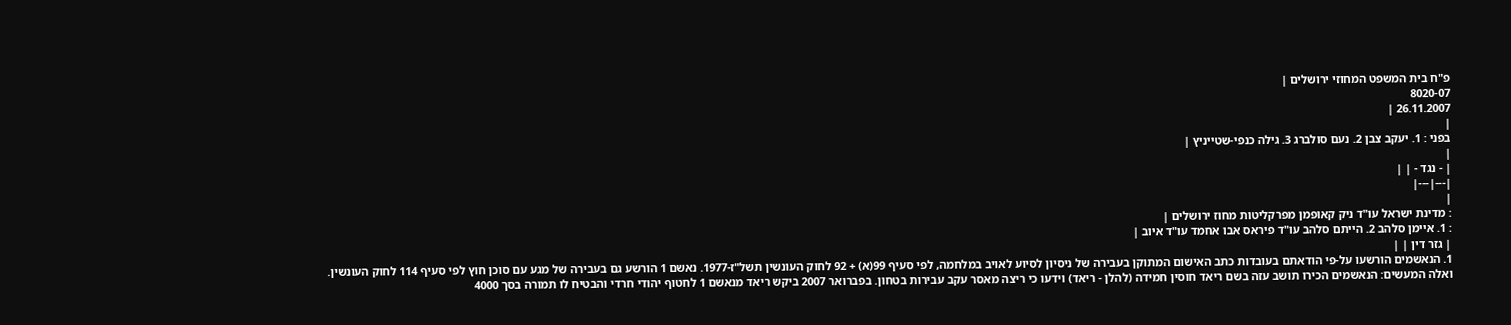פ"ח בית המשפט המחוזי ירושלים |
8020-07
26.11.2007 |
|
בפני : 1. יעקב צבן 2. נעם סולברג 3. גילה כנפי-שטייניץ |
|
| - נגד - | |
|---|---|
|
: מדינת ישראל עו"ד ניק קאופמן מפרקליטות מחוז ירושלים |
: 1. איימן סלהב 2. הייתם סלהב עו"ד פיראס אבו אחמד עו"ד איוב |
| גזר דין | |
1. הנאשמים הורשעו על-פי הודאתם בעובדות כתב האישום המתוקן בעבירה של ניסיון לסיוע לאויב במלחמה, לפי סעיף 99(א) + 92 לחוק העונשין תשל"ז-1977. נאשם 1 הורשע גם בעבירה של מגע עם סוכן חוץ לפי סעיף 114 לחוק העונשין.
ואלה המעשים: הנאשמים הכירו תושב עזה בשם ריאד חוסין חמידה (להלן - ריאד) וידעו כי ריצה מאסר עקב עבירות בטחון. בפברואר 2007 ביקש ריאד מנאשם 1 לחטוף יהודי חרדי והבטיח לו תמורה בסך 4000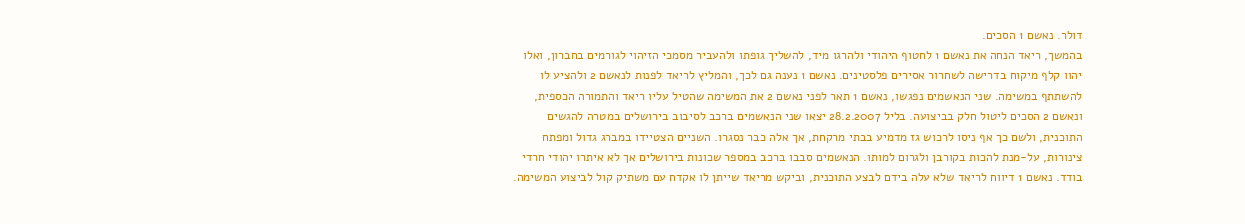דולר. נאשם 1 הסכים.
בהמשך, ריאד הנחה את נאשם 1 לחטוף היהודי ולהרגו מיד, להשליך גופתו ולהעביר מסמכי הזיהוי לגורמים בחברון, ואלו יהוו קלף מיקוח בדרישה לשחרור אסירים פלסטינים. נאשם 1 נענה גם לכך, והמליץ לריאד לפנות לנאשם 2 ולהציע לו להשתתף במשימה. שני הנאשמים נפגשו, נאשם 1 תאר לפני נאשם 2 את המשימה שהטיל עליו ריאד והתמורה הכספית, ונאשם 2 הסכים ליטול חלק בביצועה. בליל 28.2.2007 יצאו שני הנאשמים ברכב לסיבוב בירושלים במטרה להגשים התוכנית, ולשם כך אף ניסו לרכוש גז מדמיע בבתי מרקחת, אך אלה כבר נסגרו. השניים הצטיידו במברג גדול ומפתח צינורות, על-מנת להכות בקורבן ולגרום למותו. הנאשמים סבבו ברכב במספר שכונות בירושלים אך לא איתרו יהודי חרדי בודד. נאשם 1 דיווח לריאד שלא עלה בידם לבצע התוכנית, וביקש מריאד שייתן לו אקדח עם משתיק קול לביצוע המשימה.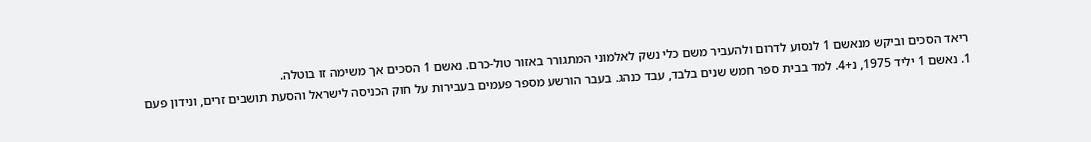ריאד הסכים וביקש מנאשם 1 לנסוע לדרום ולהעביר משם כלי נשק לאלמוני המתגורר באזור טול-כרם. נאשם 1 הסכים אך משימה זו בוטלה.
1. נאשם 1 יליד 1975, נ+4. למד בבית ספר חמש שנים בלבד, עבד כנהג. בעבר הורשע מספר פעמים בעבירות על חוק הכניסה לישראל והסעת תושבים זרים, ונידון פעם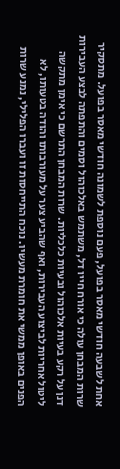אחת לשבעה חודשי מאסר בפועל, פעם נוספת לשמונה חודשי מאסר בפועל. מתסקיר שרות המבחן עולה כי אורח חייו דל, משתמש באלכוהול וסמים והתפתה לבצע העבירות דנן על רקע בעיות אלכוהול ובעיות כלכליות. שרות המבחן התרשם כי אימן מתקשה ליטול אחריות לביצוע העבירות, ואף שהביע צער על מעורבותו והודה בטעותו, לא הפנים באופן ממשי את חומרת מעשיו. נוכח התייחסות זו ועברו הפלילי, נמנע שרות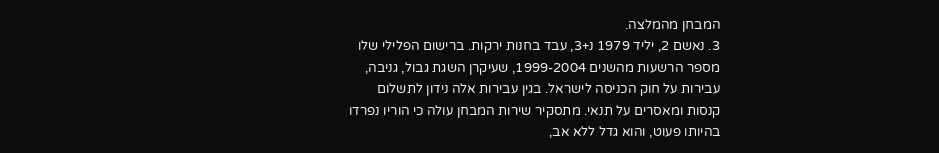המבחן מהמלצה.
3. נאשם 2, יליד 1979 נ+3, עבד בחנות ירקות. ברישום הפלילי שלו מספר הרשעות מהשנים 1999-2004, שעיקרן השגת גבול, גניבה, עבירות על חוק הכניסה לישראל. בגין עבירות אלה נידון לתשלום קנסות ומאסרים על תנאי. מתסקיר שירות המבחן עולה כי הוריו נפרדו בהיותו פעוט, והוא גדל ללא אב,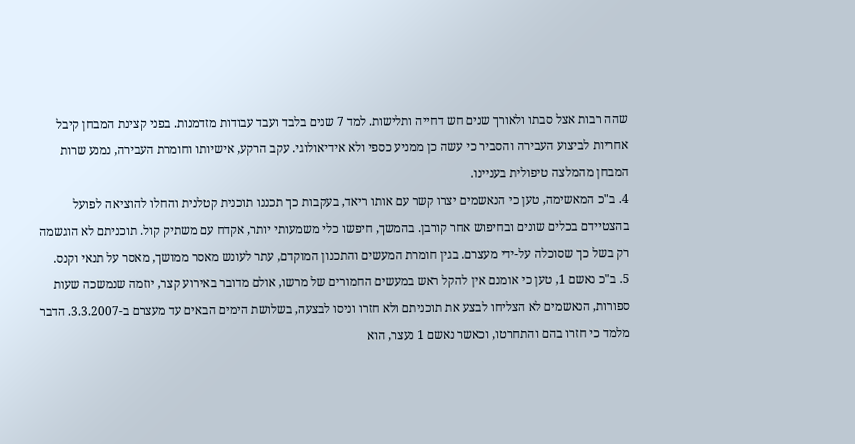שהה רבות אצל סבתו ולאורך שנים חש דחייה ותלישות. למד 7 שנים בלבד ועבד עבודות מזדמנות. בפני קצינת המבחן קיבל אחריות לביצוע העבירה והסביר כי עשה כן ממניע כספי ולא אידיאולוגי. עקב הרקע, אישיותו וחומרת העבירה, נמנע שרות המבחן מהמלצה טיפולית בעניינו.
4. ב"כ המאשימה, טען כי הנאשמים יצרו קשר עם אותו ריאד, בעקבות כך תכננו תוכנית קטלנית והחלו להוציאה לפועל בהצטיידם בכלים שונים ובחיפוש אחר קורבן. בהמשך, חיפשו כלי משמעותי יותר, אקדח עם משתיק קול. תוכניתם לא הוגשמה רק בשל כך שסוכלה על-ידי מעצרם. בגין חומרת המעשים והתכנון המוקדם, עתר לעונש מאסר ממושך, מאסר על תנאי וקנס.
5. ב"כ נאשם 1, טען כי אומנם אין להקל ראש במעשים החמורים של מרשו, אולם מדובר באירוע קצר, יוזמה שנמשכה שעות ספורות, הנאשמים לא הצליחו לבצע את תוכניתם ולא חזרו וניסו לבצעה, בשלושת הימים הבאים עד מעצרם ב-3.3.2007. הדבר מלמד כי חזרו בהם והתחרטו, וכאשר נאשם 1 נעצר, הוא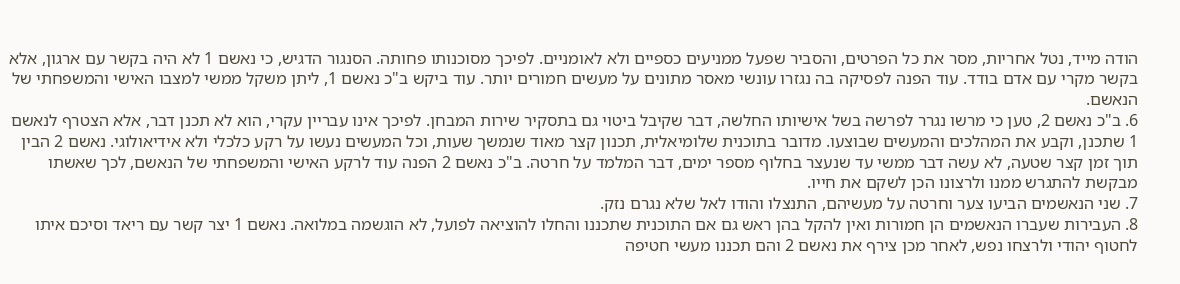הודה מייד, נטל אחריות, מסר את כל הפרטים, והסביר שפעל ממניעים כספיים ולא לאומניים. לפיכך מסוכנותו פחותה. הסנגור הדגיש, כי נאשם 1 לא היה בקשר עם ארגון, אלא בקשר מקרי עם אדם בודד. עוד הפנה לפסיקה בה נגזרו עונשי מאסר מתונים על מעשים חמורים יותר. עוד ביקש ב"כ נאשם 1, ליתן משקל ממשי למצבו האישי והמשפחתי של הנאשם.
6. ב"כ נאשם 2, טען כי מרשו נגרר לפרשה בשל אישיותו החלשה, דבר שקיבל ביטוי גם בתסקיר שירות המבחן. לפיכך אינו עבריין עקרי, הוא לא תכנן דבר, אלא הצטרף לנאשם 1 שתכנן, וקבע את המהלכים והמעשים שבוצעו. מדובר בתוכנית שלומיאלית, תכנון קצר מאוד שנמשך שעות, וכל המעשים נעשו על רקע כלכלי ולא אידיאולוגי. נאשם 2 הבין תוך זמן קצר שטעה, לא עשה דבר ממשי עד שנעצר בחלוף מספר ימים, דבר המלמד על חרטה. ב"כ נאשם 2 הפנה עוד לרקע האישי והמשפחתי של הנאשם, לכך שאשתו מבקשת להתגרש ממנו ולרצונו הכן לשקם את חייו.
7. שני הנאשמים הביעו צער וחרטה על מעשיהם, התנצלו והודו לאל שלא נגרם נזק.
8. העבירות שעברו הנאשמים הן חמורות ואין להקל בהן ראש גם אם התוכנית שתכננו והחלו להוציאה לפועל, לא הוגשמה במלואה. נאשם 1 יצר קשר עם ריאד וסיכם איתו לחטוף יהודי ולרצחו נפש, לאחר מכן צירף את נאשם 2 והם תכננו מעשי חטיפה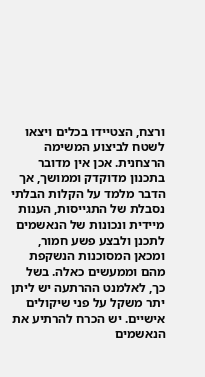ורצח, הצטיידו בכלים ויצאו לשטח לביצוע המשימה הרצחנית. אכן אין מדובר בתכנון מדוקדק וממושך, אך הדבר מלמד על הקלות הבלתי נסבלת של התגייסות, הענות מיידית ונכונות של הנאשמים לתכנן ולבצע פשע חמור, ומכאן המסוכנות הנשקפת מהם וממעשים כאלה. בשל כך, לאלמנט ההרתעה יש ליתן יתר משקל על פני שיקולים אישיים. יש הכרח להרתיע את הנאשמים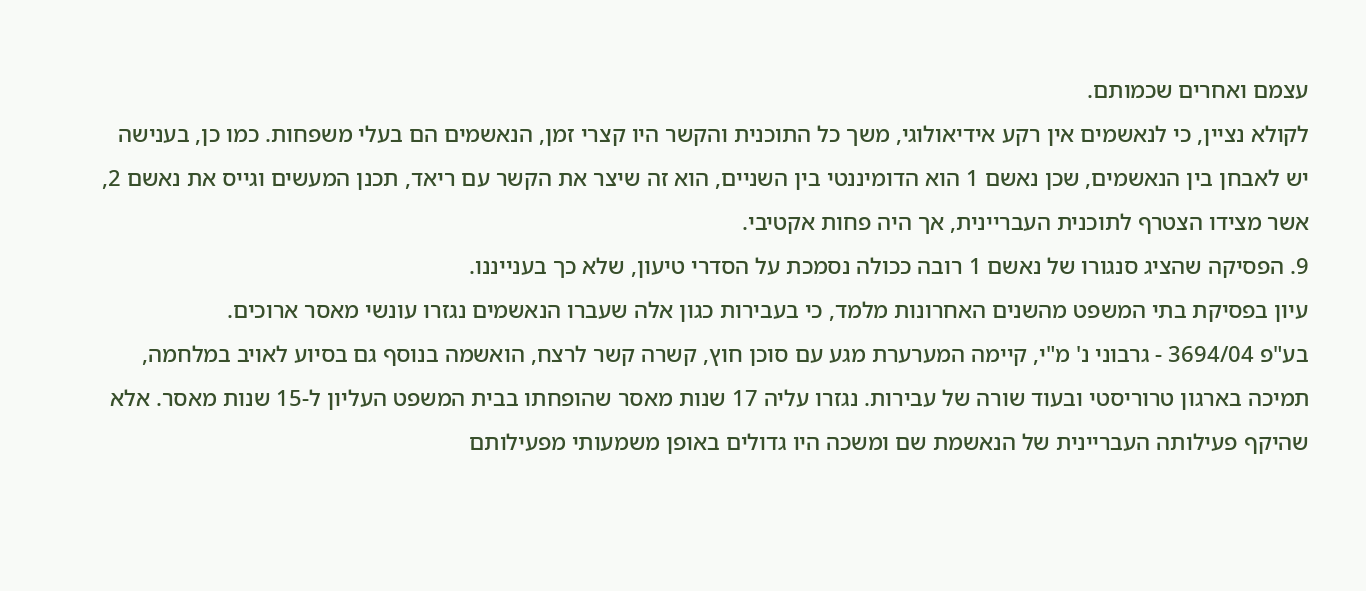עצמם ואחרים שכמותם.
לקולא נציין, כי לנאשמים אין רקע אידיאולוגי, משך כל התוכנית והקשר היו קצרי זמן, הנאשמים הם בעלי משפחות. כמו כן, בענישה יש לאבחן בין הנאשמים, שכן נאשם 1 הוא הדומיננטי בין השניים, הוא זה שיצר את הקשר עם ריאד, תכנן המעשים וגייס את נאשם 2, אשר מצידו הצטרף לתוכנית העבריינית, אך היה פחות אקטיבי.
9. הפסיקה שהציג סנגורו של נאשם 1 רובה ככולה נסמכת על הסדרי טיעון, שלא כך בענייננו.
עיון בפסיקת בתי המשפט מהשנים האחרונות מלמד, כי בעבירות כגון אלה שעברו הנאשמים נגזרו עונשי מאסר ארוכים.
בע"פ 3694/04 - גרבוני נ' מ"י, קיימה המערערת מגע עם סוכן חוץ, קשרה קשר לרצח, הואשמה בנוסף גם בסיוע לאויב במלחמה, תמיכה בארגון טרוריסטי ובעוד שורה של עבירות. נגזרו עליה 17 שנות מאסר שהופחתו בבית המשפט העליון ל-15 שנות מאסר. אלא שהיקף פעילותה העבריינית של הנאשמת שם ומשכה היו גדולים באופן משמעותי מפעילותם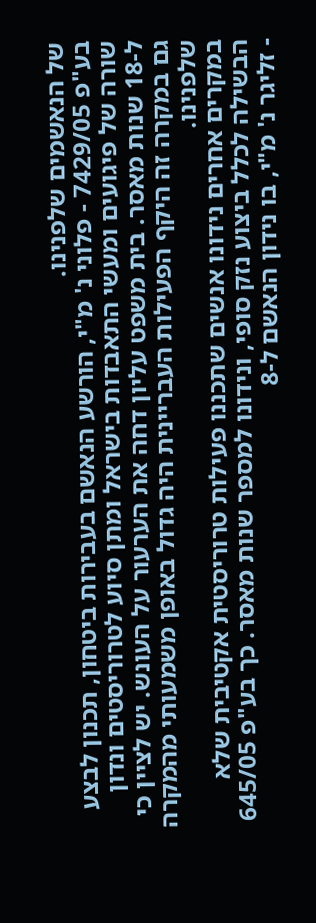של הנאשמים שלפנינו.
בע"פ 7429/05 - פלוני נ' מ"י, הורשע הנאשם בעבירות ביטחון, תכנון לבצע שורה של פיגועים ומעשי התאבדות בישראל ומתן סיוע לטרוריסטים ונדון ל-18 שנות מאסר. בית משפט עליון דחה את הערעור על העונש. יש לציין כי גם במקרה זה היקף הפעילות העבריינית היה גדול באופן משמעותי מהמקרה שלפנינו.
במקרים אחרים נידונו אנשים שתכננו פעילות טרוריסטית אקטיבית שלא הבשילה לכלל ביצוע נזק סופי, ונידונו למספר שנות מאסר. כך בע"פ 645/05 - זליגר נ' מ"י, בו נידון הנאשם ל-8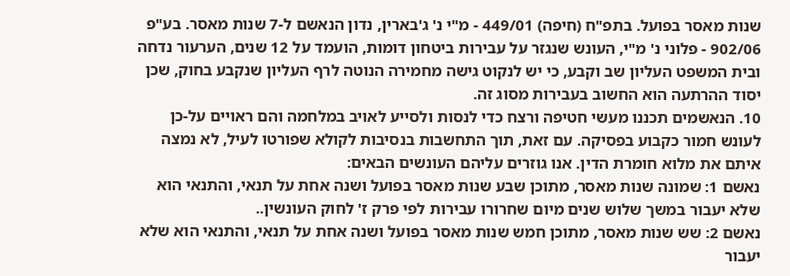שנות מאסר בפועל. בתפ"ח (חיפה) 449/01 - מ"י נ' ג'בארין, נדון הנאשם ל-7 שנות מאסר. בע"פ 902/06 - פלוני נ' מ"י, העונש שנגזר על עבירות ביטחון דומות, הועמד על 12 שנים, הערעור נדחה ובית המשפט העליון שב וקבע, כי יש לנקוט גישה מחמירה הנוטה לרף העליון שנקבע בחוק, שכן יסוד ההרתעה הוא החשוב בעבירות מסוג זה.
10. הנאשמים תכננו מעשי חטיפה ורצח כדי לנסות ולסייע לאויב במלחמה והם ראויים על-כן לעונש חמור כקבוע בפסיקה. עם זאת, תוך התחשבות בנסיבות לקולא שפורטו לעיל, לא נמצה איתם את מלוא חומרת הדין. אנו גוזרים עליהם העונשים הבאים:
נאשם 1: שמונה שנות מאסר, מתוכן שבע שנות מאסר בפועל ושנה אחת על תנאי, והתנאי הוא שלא יעבור במשך שלוש שנים מיום שחרורו עבירות לפי פרק ז' לחוק העונשין..
נאשם 2: שש שנות מאסר, מתוכן חמש שנות מאסר בפועל ושנה אחת על תנאי, והתנאי הוא שלא יעבור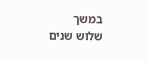במשך שלוש שנים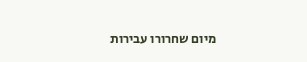מיום שחרורו עבירות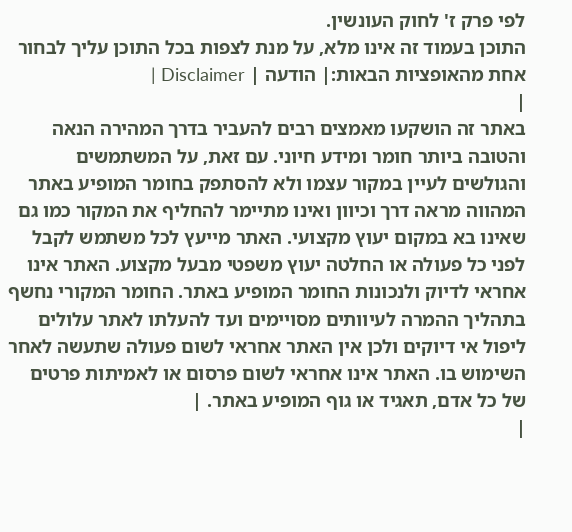לפי פרק ז' לחוק העונשין.
התוכן בעמוד זה אינו מלא, על מנת לצפות בכל התוכן עליך לבחור אחת מהאופציות הבאות:| הודעה | Disclaimer |
|
באתר זה הושקעו מאמצים רבים להעביר בדרך המהירה הנאה והטובה ביותר חומר ומידע חיוני. עם זאת, על המשתמשים והגולשים לעיין במקור עצמו ולא להסתפק בחומר המופיע באתר המהווה מראה דרך וכיוון ואינו מתיימר להחליף את המקור כמו גם שאינו בא במקום יעוץ מקצועי. האתר מייעץ לכל משתמש לקבל לפני כל פעולה או החלטה יעוץ משפטי מבעל מקצוע. האתר אינו אחראי לדיוק ולנכונות החומר המופיע באתר. החומר המקורי נחשף בתהליך ההמרה לעיוותים מסויימים ועד להעלתו לאתר עלולים ליפול אי דיוקים ולכן אין האתר אחראי לשום פעולה שתעשה לאחר השימוש בו. האתר אינו אחראי לשום פרסום או לאמיתות פרטים של כל אדם, תאגיד או גוף המופיע באתר. |
|